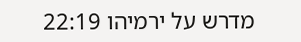מדרש על ירמיהו 22:19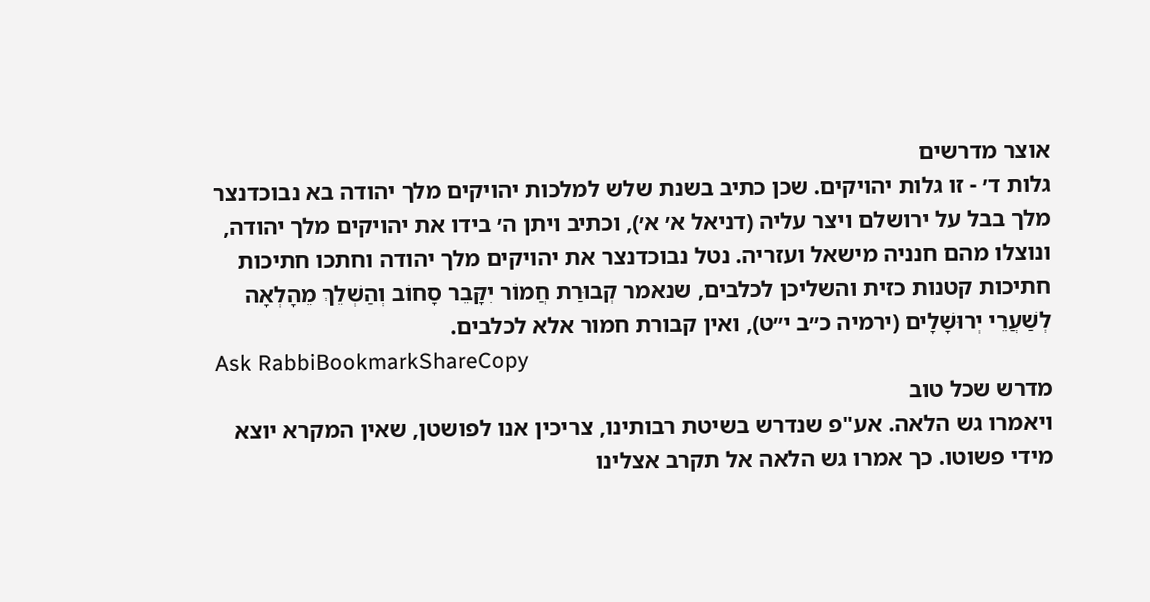אוצר מדרשים
גלות ד׳ - זו גלות יהויקים. שכן כתיב בשנת שלש למלכות יהויקים מלך יהודה בא נבוכדנצר מלך בבל על ירושלם ויצר עליה (דניאל א׳ א׳), וכתיב ויתן ה׳ בידו את יהויקים מלך יהודה, ונוצלו מהם חנניה מישאל ועזריה. נטל נבוכדנצר את יהויקים מלך יהודה וחתכו חתיכות חתיכות קטנות כזית והשליכן לכלבים, שנאמר קְבוּרַת חֲמוֹר יִקָּבֵר סָחוֹב וְהַשְׁלֵךְ מֵהָלְאָה לְשַׁעֲרֵי יְרוּשָׁלָים (ירמיה כ״ב י״ט), ואין קבורת חמור אלא לכלבים.
Ask RabbiBookmarkShareCopy
מדרש שכל טוב
ויאמרו גש הלאה. אע"פ שנדרש בשיטת רבותינו, צריכין אנו לפושטן, שאין המקרא יוצא מידי פשוטו. כך אמרו גש הלאה אל תקרב אצלינו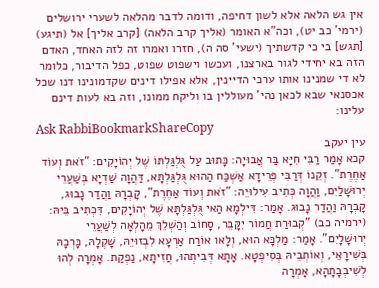אין גש הלאה אלא לשון דחיפה, ודומה לדבר מהלאה לשערי ירושלים (ירמי' כב יט), וכה"א האומר (אליך קרב הלאה) [קרב אליך] אל (תיגע) [תגש] בי כי קדשתיך (ישעי' סה ה), חזרו ואמרו זה לזה האחד, האדם הזה בא יחידי לגור בארצנו, ועכשו וישפוט שפוט, כפל הדיבור, כלומר לא די שמנינו אותו ערכי הדיינין, אלא אפילו דינים שקדמונינו דנו שכל אכסנאי שבא לכאן נהי' מעוללין בו וליקח ממונו, וזה בא לעות דינם עלינו:
Ask RabbiBookmarkShareCopy
עין יעקב
קכא אָמַר רַבִּי חִיָּא בַּר אֲבוּיָה: כָּתוּב עַל גֻּלְגַּלְתּוֹ שֶׁל יְהוֹיָקִים: "זֹאת וְעוֹד אַחֶרֶת". זְקֵנוֹ דְּרַבִּי פְּרֵידָא אַשְׁכַּח הַהוּא גֻּלְגַּלְתָּא, דַּהֲוָה שַׁדְיָא בְּשַׁעֲרֵי יְרוּשָׁלַיִם, וַהֲוָה כְּתִיב עִילוּיֵה: "זֹאת וְעוֹד אַחֶרֶת", קָבְרָהּ וַהֲדַר נָבוּג, קָבְרָהּ וַהֲדַר נָבוּג. אָמַר: דִּילְמָא הַאי גֻּלְגַּלְתָּא שֶׁל יְהוֹיָקִים, דִּכְתִיב בֵּיהּ: (ירמיה כב) "קְבוּרַת חֲמוֹר יִקָּבֵר, סָחוֹב וְהַשְׁלֵךְ מֵהָלְאָה לְשַׁעֲרֵי יְרוּשָׁלָיִם". אָמַר: מַלְכָּא הוּא, וְלָאו אוֹרַח אַרְעָא לִבְזוּיֵהּ, שָׁקְלָהּ, כָּרְכָהּ בְּשִׁירָאֵי, וְאוֹתְבֵיהּ בְּסִיפְטָא. אָתָא דְּבִיתְהוּ, חֲזִיתָא, נַפְקַת. אָמְרָה לְהוּ לְשִׁיבְבָתָהָא, אָמְרָה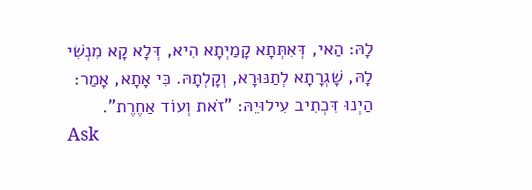לָהּ: הַאי, דְּאִתְּתָא קָמַיְתָא הִיא, דְּלָא קָא מִנְשִׁי לָהּ, שָׁגְרָתָא לְתַנּוּרָא, וְקָלְתָהּ. כִּי אָתָא, אָמַר: הַיְנוּ דִּכְתִיב עִילוּיֵהּ: "זֹאת וְעוֹד אַחֶרֶת".
Ask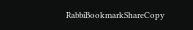RabbiBookmarkShareCopy